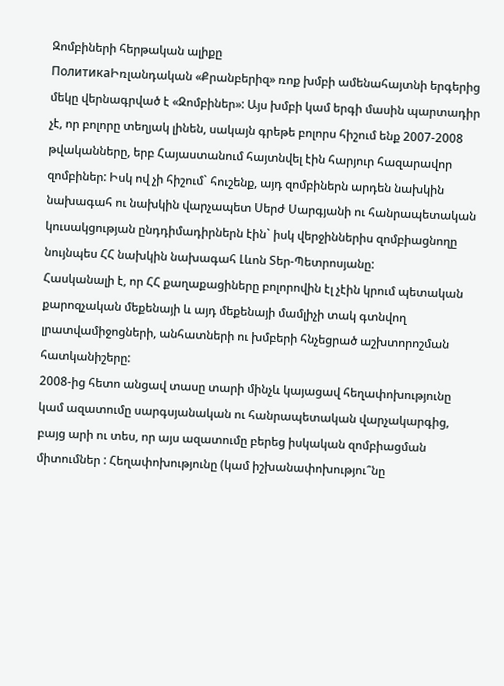Զոմբիների հերթական ալիքը
ПолитикаԻռլանդական «Քրանբերիզ» ռոք խմբի ամենահայտնի երգերից մեկը վերնագրված է «Զոմբիներ»: Այս խմբի կամ երգի մասին պարտադիր չէ, որ բոլորը տեղյակ լինեն, սակայն գրեթե բոլորս հիշում ենք 2007-2008 թվականները, երբ Հայաստանում հայտնվել էին հարյուր հազարավոր զոմբիներ: Իսկ ով չի հիշում` հուշենք, այդ զոմբիներն արդեն նախկին նախագահ ու նախկին վարչապետ Սերժ Սարգյանի ու հանրապետական կուսակցության ընդդիմադիրներն էին` իսկ վերջիններիս զոմբիացնողը նույնպես ՀՀ նախկին նախագահ Լևոն Տեր-Պետրոսյանը:
Հասկանալի է, որ ՀՀ քաղաքացիները բոլորովին էլ չէին կրում պետական քարոզչական մեքենայի և այդ մեքենայի մամլիչի տակ գտնվող լրատվամիջոցների, անհատների ու խմբերի հնչեցրած աշխտորոշման հատկանիշերը:
2008-ից հետո անցավ տասը տարի մինչև կայացավ հեղափոխությունը կամ ազատումը սարգսյանական ու հանրապետական վարչակարգից, բայց արի ու տես, որ այս ազատումը բերեց իսկական զոմբիացման միտումներ : Հեղափոխությունը (կամ իշխանափոխությու՞նը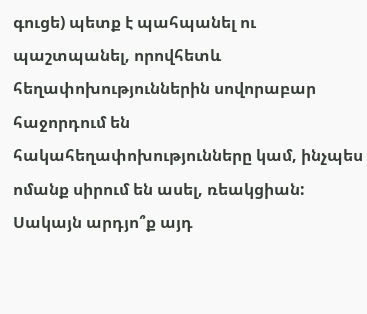գուցե) պետք է պահպանել ու պաշտպանել, որովհետև հեղափոխություններին սովորաբար հաջորդում են հակահեղափոխությունները կամ, ինչպես ոմանք սիրում են ասել, ռեակցիան: Սակայն արդյո՞ք այդ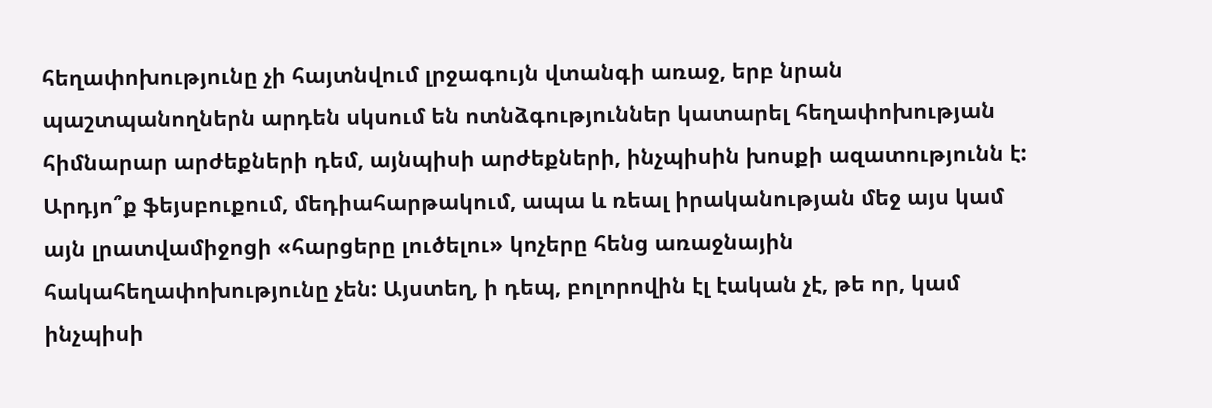հեղափոխությունը չի հայտնվում լրջագույն վտանգի առաջ, երբ նրան պաշտպանողներն արդեն սկսում են ոտնձգություններ կատարել հեղափոխության հիմնարար արժեքների դեմ, այնպիսի արժեքների, ինչպիսին խոսքի ազատությունն է:
Արդյո՞ք ֆեյսբուքում, մեդիահարթակում, ապա և ռեալ իրականության մեջ այս կամ այն լրատվամիջոցի «հարցերը լուծելու» կոչերը հենց առաջնային հակահեղափոխությունը չեն: Այստեղ, ի դեպ, բոլորովին էլ էական չէ, թե որ, կամ ինչպիսի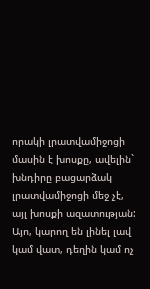որակի լրատվամիջոցի մասին է խոսքը, ավելին` խնդիրը բացարձակ լրատվամիջոցի մեջ չէ, այլ խոսքի ազատության:
Այո, կարող են լինել լավ կամ վատ, դեղին կամ ոչ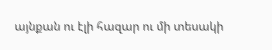այնքան ու էլի հազար ու մի տեսակի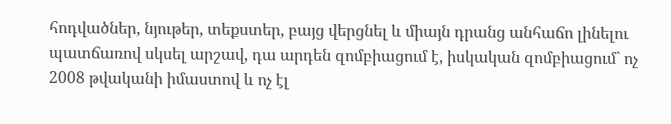հոդվածներ, նյութեր, տեքստեր, բայց վերցնել և միայն դրանց անհաճո լինելու պատճառով սկսել արշավ, դա արդեն զոմբիացում է, իսկական զոմբիացում` ոչ 2008 թվականի իմաստով և ոչ էլ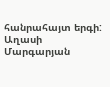հանրահայտ երգի:
Աղասի Մարգարյան